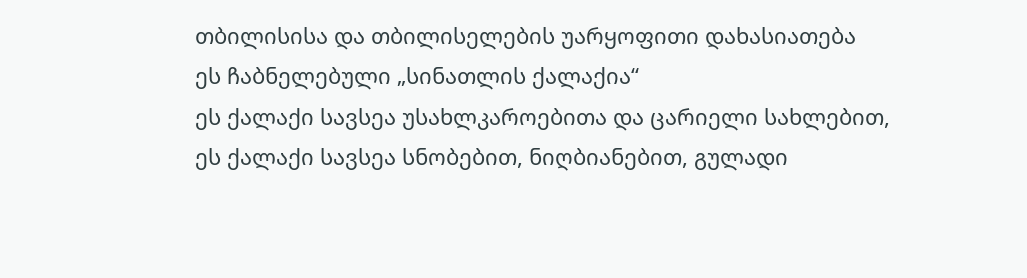თბილისისა და თბილისელების უარყოფითი დახასიათება
ეს ჩაბნელებული „სინათლის ქალაქია“
ეს ქალაქი სავსეა უსახლკაროებითა და ცარიელი სახლებით,
ეს ქალაქი სავსეა სნობებით, ნიღბიანებით, გულადი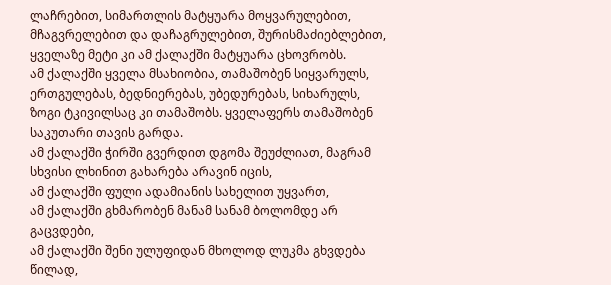ლაჩრებით, სიმართლის მატყუარა მოყვარულებით, მჩაგვრელებით და დაჩაგრულებით, შურისმაძიებლებით, ყველაზე მეტი კი ამ ქალაქში მატყუარა ცხოვრობს.
ამ ქალაქში ყველა მსახიობია, თამაშობენ სიყვარულს, ერთგულებას, ბედნიერებას, უბედურებას, სიხარულს, ზოგი ტკივილსაც კი თამაშობს. ყველაფერს თამაშობენ საკუთარი თავის გარდა.
ამ ქალაქში ჭირში გვერდით დგომა შეუძლიათ, მაგრამ სხვისი ლხინით გახარება არავინ იცის,
ამ ქალაქში ფული ადამიანის სახელით უყვართ,
ამ ქალაქში გხმარობენ მანამ სანამ ბოლომდე არ გაცვდები,
ამ ქალაქში შენი ულუფიდან მხოლოდ ლუკმა გხვდება წილად,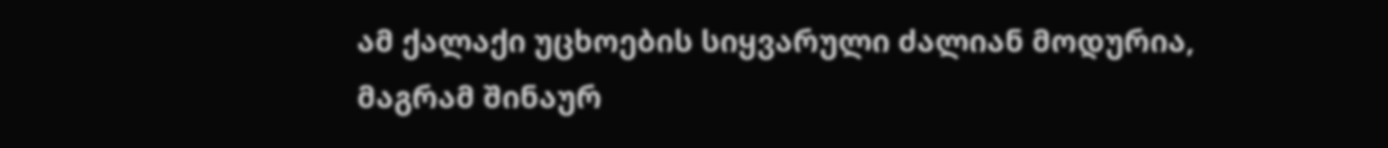ამ ქალაქი უცხოების სიყვარული ძალიან მოდურია, მაგრამ შინაურ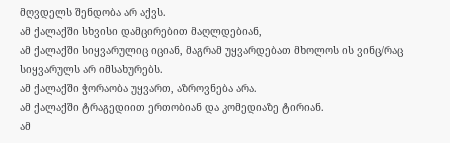მღვდელს შენდობა არ აქვს.
ამ ქალაქში სხვისი დამცირებით მაღლდებიან,
ამ ქალაქში სიყვარულიც იციან, მაგრამ უყვარდებათ მხოლოს ის ვინც/რაც სიყვარულს არ იმსახურებს.
ამ ქალაქში ჭორაობა უყვართ, აზროვნება არა.
ამ ქალაქში ტრაგედიით ერთობიან და კომედიაზე ტირიან.
ამ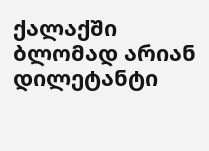ქალაქში ბლომად არიან დილეტანტი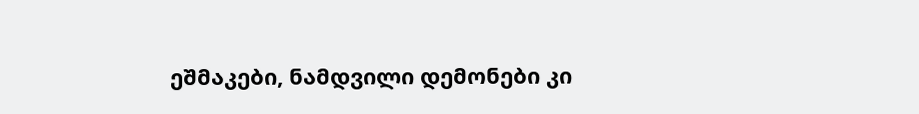ეშმაკები, ნამდვილი დემონები კი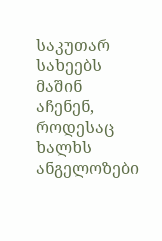საკუთარ სახეებს მაშინ აჩენენ, როდესაც ხალხს ანგელოზები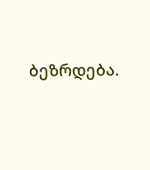ბეზრდება.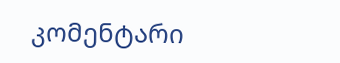კომენტარი